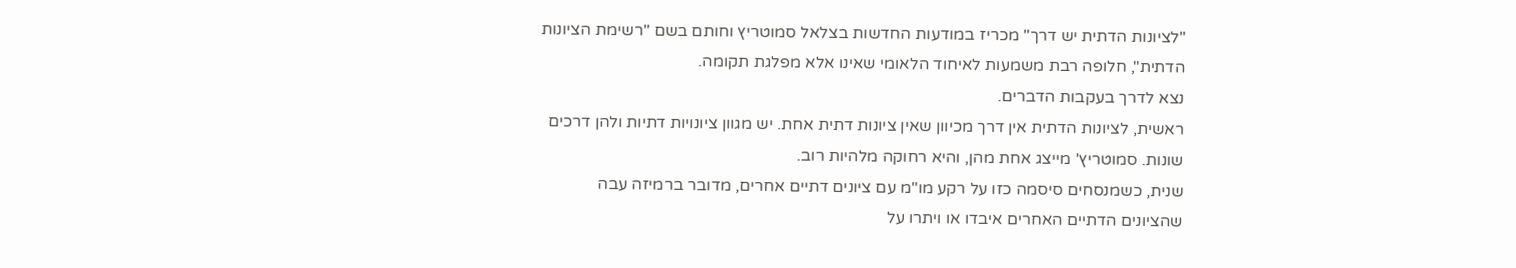"לציונות הדתית יש דרך" מכריז במודעות החדשות בצלאל סמוטריץ וחותם בשם "רשימת הציונות הדתית", חלופה רבת משמעות לאיחוד הלאומי שאינו אלא מפלגת תקומה.
נצא לדרך בעקבות הדברים.
ראשית, לציונות הדתית אין דרך מכיוון שאין ציונות דתית אחת. יש מגוון ציונויות דתיות ולהן דרכים שונות. סמוטריץ' מייצג אחת מהן, והיא רחוקה מלהיות רוב.
שנית, כשמנסחים סיסמה כזו על רקע מו"מ עם ציונים דתיים אחרים, מדובר ברמיזה עבה שהציונים הדתיים האחרים איבדו או ויתרו על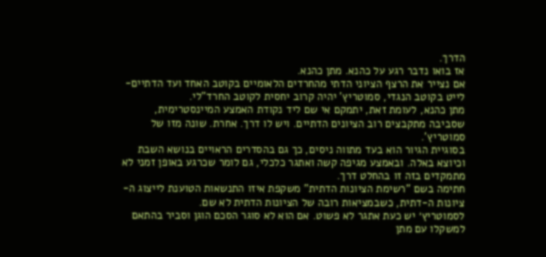הדרך.
אז בואו נדבר רגע על כהנא. מתן כהנא.
אם נצייר את הרצף הציוני הדתי מהחרדים הלאומיים בקוטב האחד ועד הדתיים-לייט בקוטב הנגדי, סמוטריץ' יהיה קרוב יחסית לקוטב החרד"לי.
מתן כהנא, לעומת זאת, יתמקם אי שם ליד נקודת האמצע המיינסטרימית, שסביבה מתקבצים רוב הציונים הדתיים. ויש לו דרך. אחרת. שונה מזו של סמוטריץ'.
בסוגיית הגיור הוא בעד מתווה ניסים, כך גם בהסדרים הראויים בנושא השבת וכיוצא באלה. ובאמצע מגיפה קשה ואתגר כלכלי, גם לומר שכרגע באופן זמני לא מתמקדים בזה זו בהחלט דרך.
חתימה בשם "רשימת הציונות הדתית" משקפת איזו התנשאות הטוענת לייצוג ה-ציונות ה-דתית, כשבמציאות רובה של הציונות הדתית לא שם.
לסמוטריץ׳ יש כעת אתגר לא פשוט. אם הוא לא סוגר הסכם הוגן וסביר בהתאם למשקלו עם מתן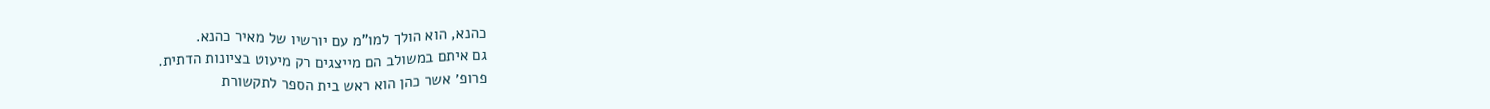כהנא, הוא הולך למו"מ עם יורשיו של מאיר כהנא.
גם איתם במשולב הם מייצגים רק מיעוט בציונות הדתית.
פרופ׳ אשר כהן הוא ראש בית הספר לתקשורת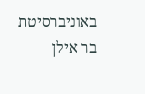באוניברסיטת בר אילן